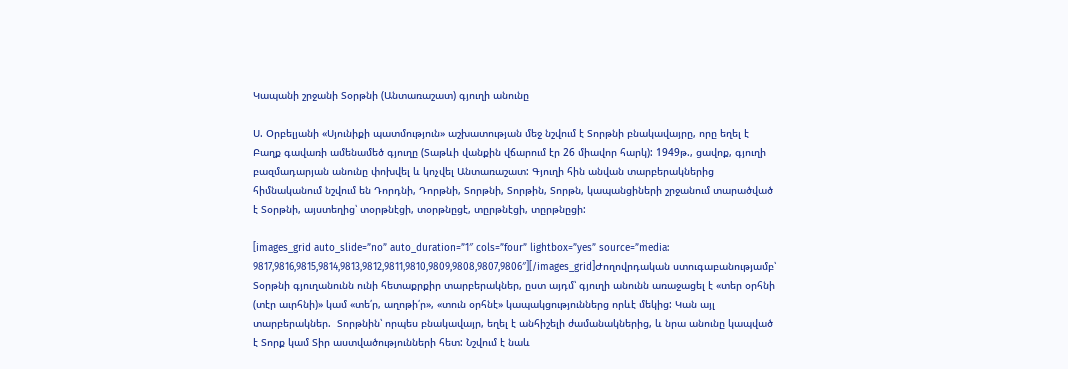Կապանի շրջանի Տօրթնի (Անտառաշատ) գյուղի անունը

Ս. Օրբելյանի «Սյունիքի պատմություն» աշխատության մեջ նշվում է Տորթնի բնակավայրը, որը եղել է Բաղք գավառի ամենամեծ գյուղը (Տաթևի վանքին վճարում էր 26 միավոր հարկ): 1949թ., ցավոք, գյուղի բազմադարյան անունը փոխվել և կոչվել Անտառաշատ: Գյուղի հին անվան տարբերակներից հիմնականում նշվում են Դորդնի, Դորթնի, Տորթնի, Տորթին, Տորթն, կապանցիների շրջանում տարածված է Տօրթնի, այստեղից՝ տօրթնէցի, տօրթնըցէ, տըրթնէցի, տըրթնըցի:

[images_grid auto_slide=”no” auto_duration=”1″ cols=”four” lightbox=”yes” source=”media: 9817,9816,9815,9814,9813,9812,9811,9810,9809,9808,9807,9806″][/images_grid]Ժողովրդական ստուգաբանությամբ՝ Տօրթնի գյուղանունն ունի հետաքրքիր տարբերակներ, ըստ այդմ՝ գյուղի անունն առաջացել է «տեր օրհնի (տէր աւրհնի)» կամ «տե՛ր, աղոթի՛ր», «տուն օրհնէ» կապակցություններց որևէ մեկից: Կան այլ տարբերակներ.  Տորթնին՝ որպես բնակավայր, եղել է անհիշելի ժամանակներից, և նրա անունը կապված է Տորք կամ Տիր աստվածությունների հետ: Նշվում է նաև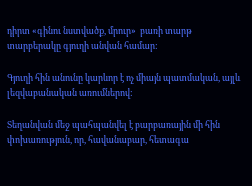դիրտ «գինու նստվածք, մրուր»  բառի տարթ տարբերակը գյուղի անվան համար:

Գյուղի հին անունը կարևոր է ոչ միայն պատմական, այլև լեզվաբանական առումներով:

Տեղանվան մեջ պահպանվել է բարբառային մի հին փոխառություն, որ, հավանաբար, հետագա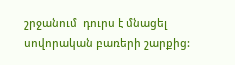շրջանում  դուրս է մնացել սովորական բառերի շարքից: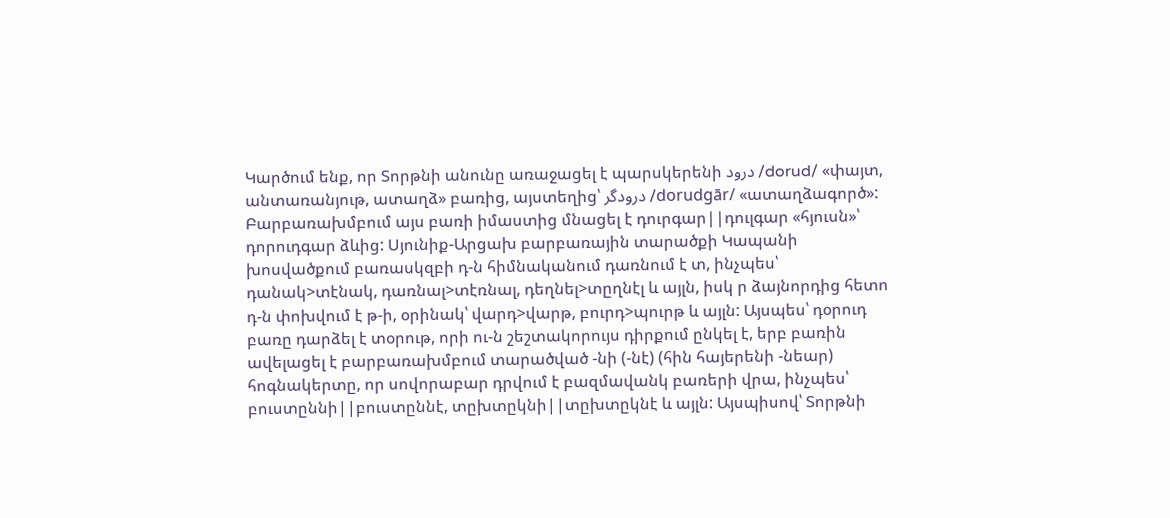Կարծում ենք, որ Տորթնի անունը առաջացել է պարսկերենի درود /dorud/ «փայտ, անտառանյութ, ատաղձ» բառից, այստեղից՝ درودگر /dorudgār/ «ատաղձագործ»: Բարբառախմբում այս բառի իմաստից մնացել է դուրգար||դուլգար «հյուսն»՝ դորուդգար ձևից: Սյունիք-Արցախ բարբառային տարածքի Կապանի խոսվածքում բառասկզբի դ-ն հիմնականում դառնում է տ, ինչպես՝ դանակ>տէնակ, դառնալ>տէռնալ, դեղնել>տըղնէլ և այլն, իսկ ր ձայնորդից հետո դ-ն փոխվում է թ-ի, օրինակ՝ վարդ>վարթ, բուրդ>պուրթ և այլն: Այսպես՝ դօրուդ բառը դարձել է տօրութ, որի ու-ն շեշտակորույս դիրքում ընկել է, երբ բառին ավելացել է բարբառախմբում տարածված -նի (-նէ) (հին հայերենի -նեար) հոգնակերտը, որ սովորաբար դրվում է բազմավանկ բառերի վրա, ինչպես՝ բուստըննի||բուստըննէ, տըխտըկնի||տըխտըկնէ և այլն: Այսպիսով՝ Տորթնի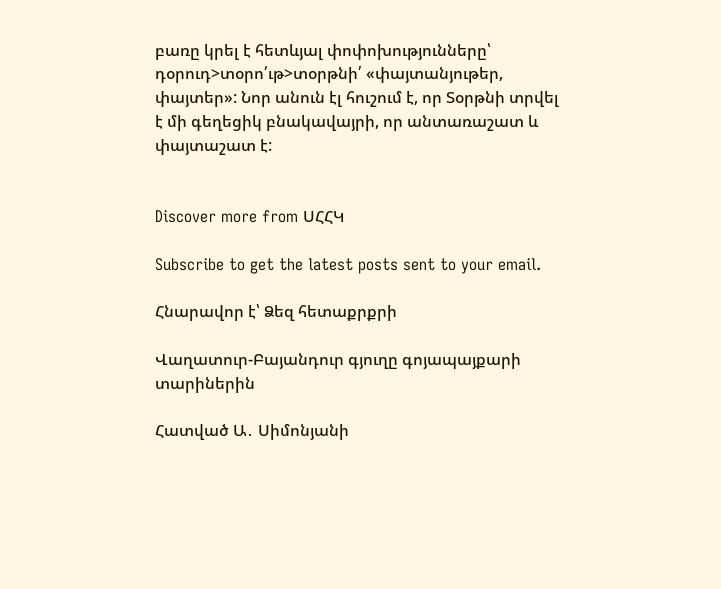բառը կրել է հետևյալ փոփոխությունները՝ դօրուդ>տօրո՛ւթ>տօրթնի՛ «փայտանյութեր, փայտեր»: Նոր անուն էլ հուշում է, որ Տօրթնի տրվել է մի գեղեցիկ բնակավայրի, որ անտառաշատ և փայտաշատ է:


Discover more from ՍՀՀԿ

Subscribe to get the latest posts sent to your email.

Հնարավոր է՝ Ձեզ հետաքրքրի

Վաղատուր-Բայանդուր գյուղը գոյապայքարի տարիներին

Հատված Ա․ Սիմոնյանի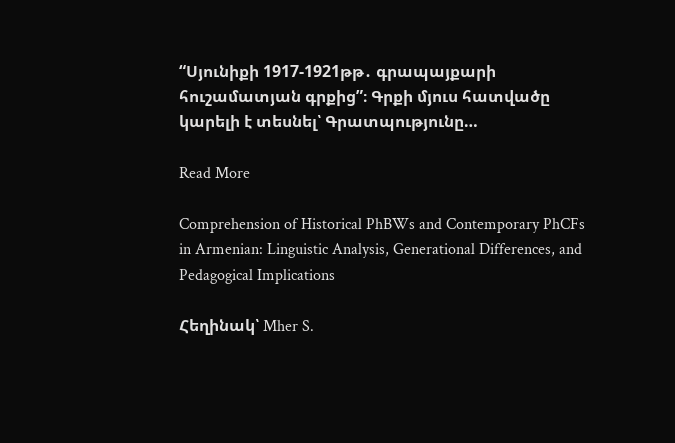“Սյունիքի 1917-1921թթ․ գրապայքարի հուշամատյան գրքից”։ Գրքի մյուս հատվածը կարելի է տեսնել՝ Գրատպությունը…

Read More

Comprehension of Historical PhBWs and Contemporary PhCFs in Armenian: Linguistic Analysis, Generational Differences, and Pedagogical Implications

Հեղինակ՝ Mher S.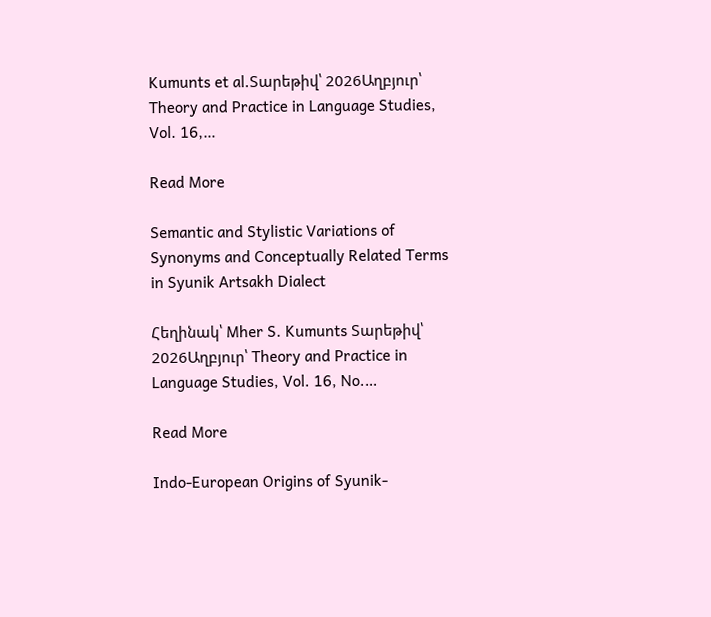Kumunts et al.Տարեթիվ՝ 2026Աղբյուր՝ Theory and Practice in Language Studies, Vol. 16,…

Read More

Semantic and Stylistic Variations of Synonyms and Conceptually Related Terms in Syunik Artsakh Dialect

Հեղինակ՝ Mher S. Kumunts Տարեթիվ՝ 2026Աղբյուր՝ Theory and Practice in Language Studies, Vol. 16, No.…

Read More

Indo-European Origins of Syunik-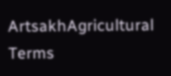ArtsakhAgricultural Terms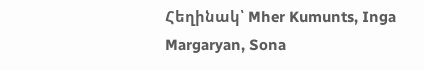Հեղինակ՝ Mher Kumunts, Inga Margaryan, Sona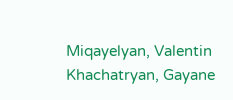Miqayelyan, Valentin Khachatryan, Gayane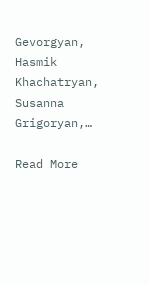Gevorgyan, Hasmik Khachatryan, Susanna Grigoryan,…

Read More